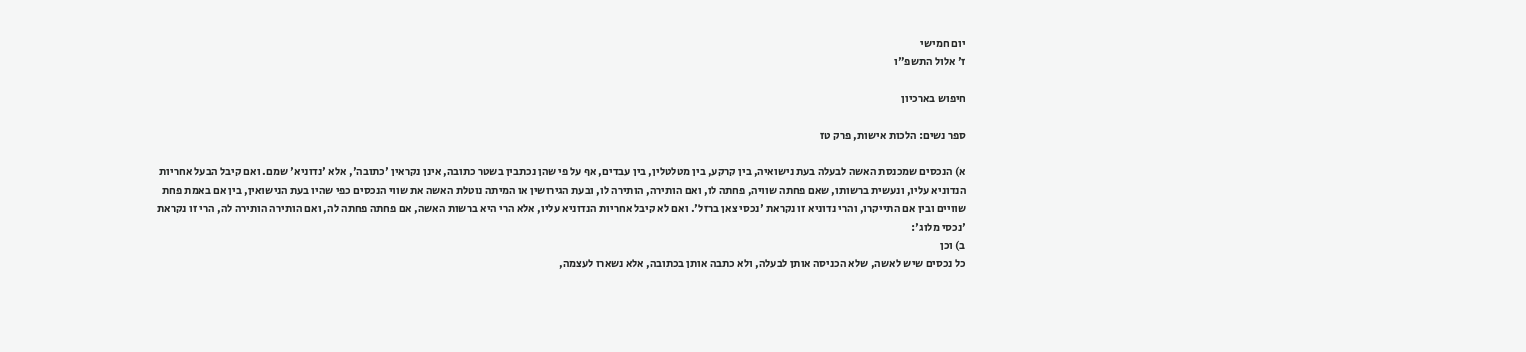יום חמישי
ז' אלול התשפ"ו

חיפוש בארכיון

ספר נשים: הלכות אישות, פרק טז

א) הנכסים שמכנסת האשה לבעלה בעת נישואיה, בין קרקע, בין מטלטלין, בין עבדים, אף על פי שהן נכתבין בשטר כתובה, אינן נקראין 'כתובה', אלא 'נדוניא' שמם. ואם קיבל הבעל אחריות הנדוניא עליו, ונעשית ברשותו, שאם פחתה שוויה, פחתה לו, ואם הותירה, הותירה לו, ובעת הגירושין או המיתה נוטלת האשה את שווי הנכסים כפי שהיו בעת הנישואין, בין אם באמת פחת שוויים ובין אם התייקרו, והרי נדוניא זו נקראת 'נכסי צאן ברזל'. ואם לא קיבל אחריות הנדוניא עליו, אלא הרי היא ברשות האשה, אם פחתה פחתה לה, ואם הותירה הותירה לה, הרי זו נקראת 'נכסי מלוג':
ב) וכן
כל נכסים שיש לאשה, שלא הכניסה אותן לבעלה, ולא כתבה אותן בכתובה, אלא נשארו לעצמה,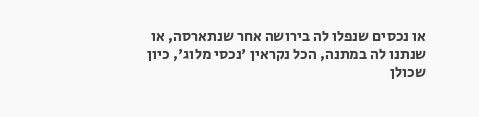או נכסים שנפלו לה בירושה אחר שנתארסה, או שנתנו לה במתנה, הכל נקראין 'נכסי מלוג', כיון שכולן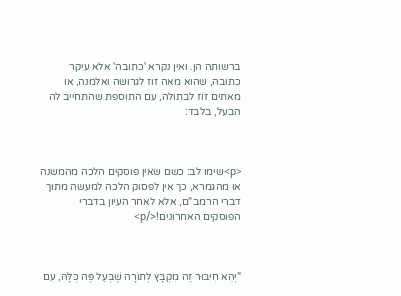ברשותה הן. ואין נקרא 'כתובה' אלא עיקר כתובה, שהוא מאה זוז לגרושה ואלמנה, או מאתים זוז לבתולה, עם התוספת שהתחייב לה הבעל, בלבד:



<p>שימו לב: כשם שאין פוסקים הלכה מהמשנה או מהגמרא, כך אין לפסוק הלכה למעשה מתוך דברי הרמב"ם, אלא לאחר העיון בדברי הפוסקים האחרונים!</p>



"יְהֵא חִיבּוּר זֶה מִקְבָּץ לְתוֹרָה שֶׁבְּעַל פֶּה כֻּלָּהּ, עִם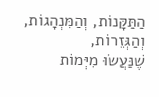הַתַּקָּנוֹת, וְהַמִּנְהָגוֹת, וְהַגְּזֵרוֹת,
שֶׁנַּעֲשׂוּ מִיְּמוֹת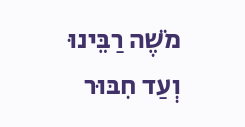מֹשֶׁה רַבֵּינוּ וְעַד חִבּוּר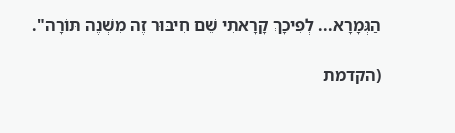הַגְּמָרָא... לְפִיכָךְ קָרָאתִי שֵׁם חִיבּוּר זֶה מִשְׁנֶה תּוֹרָה".

(הקדמת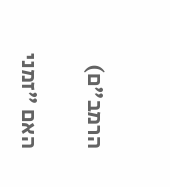הרמב"ם)

האם "זמני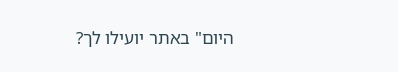היום" באתר יועילו לך?